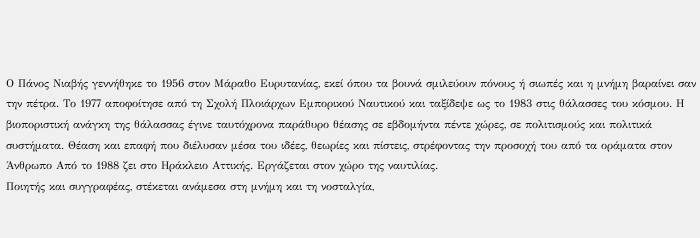Ο Πάνος Νιαβής γεννήθηκε το 1956 στον Μάραθο Ευρυτανίας, εκεί όπου τα βουνά σμιλεύουν πόνους ή σιωπές και η μνήμη βαραίνει σαν την πέτρα. Το 1977 αποφοίτησε από τη Σχολή Πλοιάρχων Εμπορικού Ναυτικού και ταξίδεψε ως το 1983 στις θάλασσες του κόσμου. Η βιοποριστική ανάγκη της θάλασσας έγινε ταυτόχρονα παράθυρο θέασης σε εβδομήντα πέντε χώρες, σε πολιτισμούς και πολιτικά συστήματα. Θέαση και επαφή που διέλυσαν μέσα του ιδέες, θεωρίες και πίστεις, στρέφοντας την προσοχή του από τα οράματα στον Άνθρωπο Από το 1988 ζει στο Ηράκλειο Αττικής. Εργάζεται στον χώρο της ναυτιλίας.
Ποιητής και συγγραφέας, στέκεται ανάμεσα στη μνήμη και τη νοσταλγία,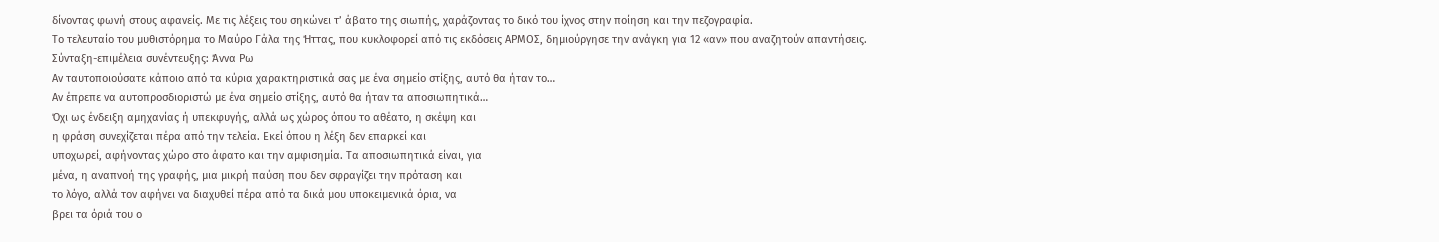δίνοντας φωνή στους αφανείς. Με τις λέξεις του σηκώνει τ’ άβατο της σιωπής, χαράζοντας το δικό του ίχνος στην ποίηση και την πεζογραφία.
Το τελευταίο του μυθιστόρημα το Μαύρο Γάλα της Ήττας, που κυκλοφορεί από τις εκδόσεις ΑΡΜΟΣ, δημιούργησε την ανάγκη για 12 «αν» που αναζητούν απαντήσεις.
Σύνταξη-επιμέλεια συνέντευξης: Άννα Ρω
Αν ταυτοποιούσατε κάποιο από τα κύρια χαρακτηριστικά σας με ένα σημείο στίξης, αυτό θα ήταν το…
Αν έπρεπε να αυτοπροσδιοριστώ με ένα σημείο στίξης, αυτό θα ήταν τα αποσιωπητικά…
Όχι ως ένδειξη αμηχανίας ή υπεκφυγής, αλλά ως χώρος όπου το αθέατο, η σκέψη και
η φράση συνεχίζεται πέρα από την τελεία. Εκεί όπου η λέξη δεν επαρκεί και
υποχωρεί, αφήνοντας χώρο στο άφατο και την αμφισημία. Τα αποσιωπητικά είναι, για
μένα, η αναπνοή της γραφής, μια μικρή παύση που δεν σφραγίζει την πρόταση και
το λόγο, αλλά τον αφήνει να διαχυθεί πέρα από τα δικά μου υποκειμενικά όρια, να
βρει τα όριά του ο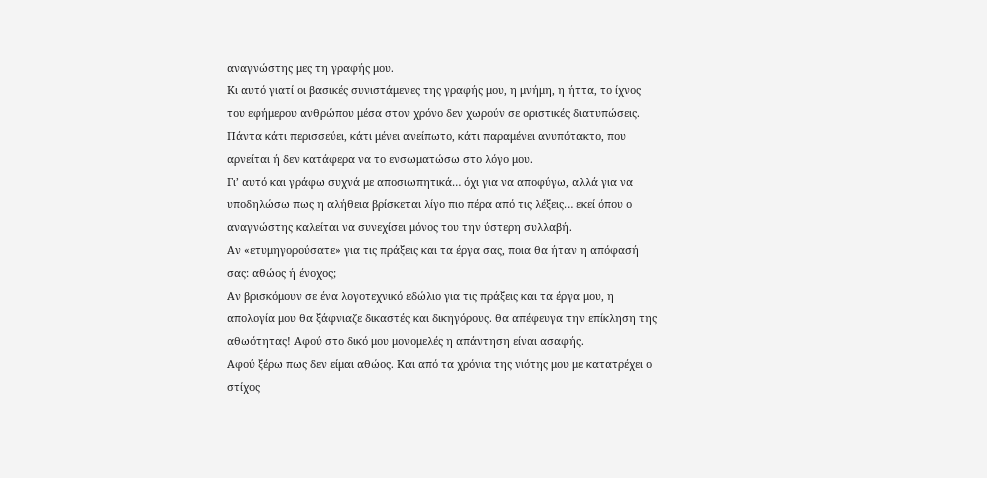αναγνώστης μες τη γραφής μου.
Κι αυτό γιατί οι βασικές συνιστάμενες της γραφής μου, η μνήμη, η ήττα, το ίχνος
του εφήμερου ανθρώπου μέσα στον χρόνο δεν χωρούν σε οριστικές διατυπώσεις.
Πάντα κάτι περισσεύει, κάτι μένει ανείπωτο, κάτι παραμένει ανυπότακτο, που
αρνείται ή δεν κατάφερα να το ενσωματώσω στο λόγο μου.
Γι’ αυτό και γράφω συχνά με αποσιωπητικά… όχι για να αποφύγω, αλλά για να
υποδηλώσω πως η αλήθεια βρίσκεται λίγο πιο πέρα από τις λέξεις… εκεί όπου ο
αναγνώστης καλείται να συνεχίσει μόνος του την ύστερη συλλαβή.
Αν «ετυμηγορούσατε» για τις πράξεις και τα έργα σας, ποια θα ήταν η απόφασή
σας: αθώος ή ένοχος;
Αν βρισκόμουν σε ένα λογοτεχνικό εδώλιο για τις πράξεις και τα έργα μου, η
απολογία μου θα ξάφνιαζε δικαστές και δικηγόρους. θα απέφευγα την επίκληση της
αθωότητας! Αφού στο δικό μου μονομελές η απάντηση είναι ασαφής.
Αφού ξέρω πως δεν είμαι αθώος. Και από τα χρόνια της νιότης μου με κατατρέχει ο
στίχος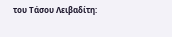του Τάσου Λειβαδίτη: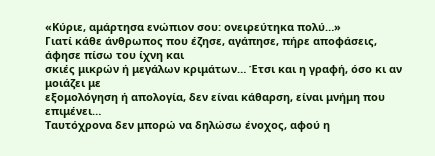«Κύριε, αμάρτησα ενώπιον σου: ονειρεύτηκα πολύ…»
Γιατί κάθε άνθρωπος που έζησε, αγάπησε, πήρε αποφάσεις, άφησε πίσω του ίχνη και
σκιές μικρών ή μεγάλων κριμάτων… Έτσι και η γραφή, όσο κι αν μοιάζει με
εξομολόγηση ή απολογία, δεν είναι κάθαρση, είναι μνήμη που επιμένει…
Ταυτόχρονα δεν μπορώ να δηλώσω ένοχος, αφού η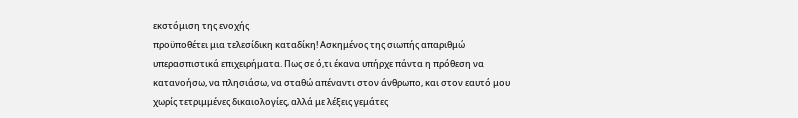εκστόμιση της ενοχής
προϋποθέτει μια τελεσίδικη καταδίκη! Ασκημένος της σιωπής απαριθμώ
υπερασπιστικά επιχειρήματα. Πως σε ό,τι έκανα υπήρχε πάντα η πρόθεση να
κατανοήσω, να πλησιάσω, να σταθώ απέναντι στον άνθρωπο, και στον εαυτό μου
χωρίς τετριμμένες δικαιολογίες, αλλά με λέξεις γεμάτες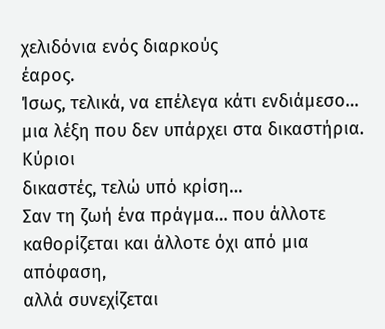χελιδόνια ενός διαρκούς
έαρος.
Ίσως, τελικά, να επέλεγα κάτι ενδιάμεσο… μια λέξη που δεν υπάρχει στα δικαστήρια. Κύριοι
δικαστές, τελώ υπό κρίση…
Σαν τη ζωή ένα πράγμα… που άλλοτε καθορίζεται και άλλοτε όχι από μια απόφαση,
αλλά συνεχίζεται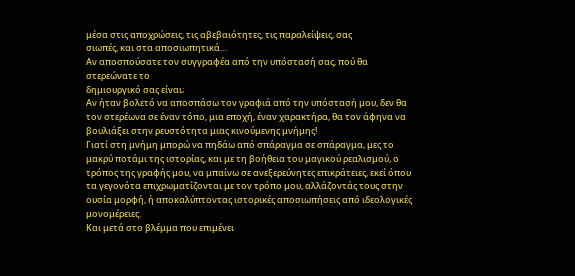μέσα στις αποχρώσεις, τις αβεβαιότητες, τις παραλείψεις, σας
σιωπές, και στα αποσιωπητικά…
Αν αποσπούσατε τον συγγραφέα από την υπόστασή σας, πού θα στερεώνατε το
δημιουργικό σας είναι;
Αν ήταν βολετό να αποσπάσω τον γραφιά από την υπόστασή μου, δεν θα
τον στερέωνα σε έναν τόπο, μια εποχή, έναν χαρακτήρα, θα τον άφηνα να
βουλιάξει στην ρευστότητα μιας κινούμενης μνήμης!
Γιατί στη μνήμη μπορώ να πηδάω από σπάραγμα σε σπάραγμα, μες το
μακρύ ποτάμι της ιστορίας, και με τη βοήθεια του μαγικού ρεαλισμού, ο
τρόπος της γραφής μου, να μπαίνω σε ανεξερεύνητες επικράτειες, εκεί όπου
τα γεγονότα επιχρωματίζονται με τον τρόπο μου, αλλάζοντάς τους στην
ουσία μορφή, ή αποκαλύπτοντας ιστορικές αποσιωπήσεις από ιδεολογικές
μονομέρειες.
Και μετά στο βλέμμα που επιμένει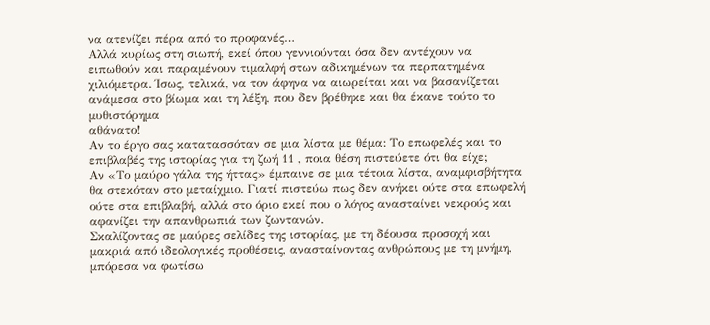να ατενίζει πέρα από το προφανές…
Αλλά κυρίως στη σιωπή, εκεί όπου γεννιούνται όσα δεν αντέχουν να
ειπωθούν και παραμένουν τιμαλφή στων αδικημένων τα περπατημένα
χιλιόμετρα. Ίσως, τελικά, να τον άφηνα να αιωρείται και να βασανίζεται ανάμεσα στο βίωμα και τη λέξη, που δεν βρέθηκε και θα έκανε τούτο το μυθιστόρημα
αθάνατο!
Αν το έργο σας κατατασσόταν σε μια λίστα με θέμα: Το επωφελές και το
επιβλαβές της ιστορίας για τη ζωή 11 , ποια θέση πιστεύετε ότι θα είχε;
Αν «Το μαύρο γάλα της ήττας» έμπαινε σε μια τέτοια λίστα, αναμφισβήτητα
θα στεκόταν στο μεταίχμιο. Γιατί πιστεύω πως δεν ανήκει ούτε στα επωφελή
ούτε στα επιβλαβή, αλλά στο όριο εκεί που ο λόγος ανασταίνει νεκρούς και
αφανίζει την απανθρωπιά των ζωντανών.
Σκαλίζοντας σε μαύρες σελίδες της ιστορίας, με τη δέουσα προσοχή και
μακριά από ιδεολογικές προθέσεις, ανασταίνοντας ανθρώπους με τη μνήμη,
μπόρεσα να φωτίσω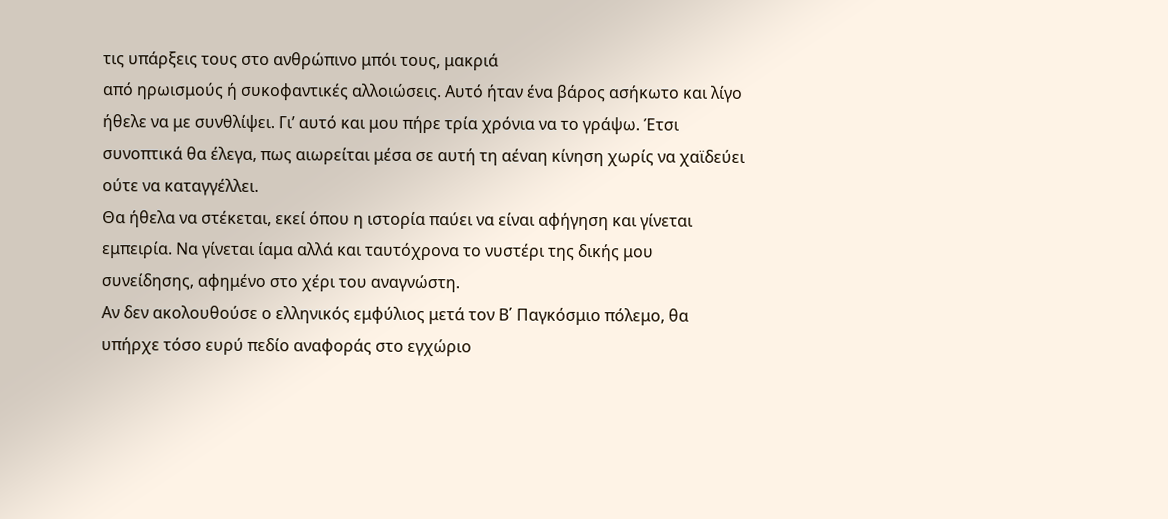τις υπάρξεις τους στο ανθρώπινο μπόι τους, μακριά
από ηρωισμούς ή συκοφαντικές αλλοιώσεις. Αυτό ήταν ένα βάρος ασήκωτο και λίγο ήθελε να με συνθλίψει. Γι’ αυτό και μου πήρε τρία χρόνια να το γράψω. Έτσι συνοπτικά θα έλεγα, πως αιωρείται μέσα σε αυτή τη αέναη κίνηση χωρίς να χαϊδεύει ούτε να καταγγέλλει.
Θα ήθελα να στέκεται, εκεί όπου η ιστορία παύει να είναι αφήγηση και γίνεται
εμπειρία. Να γίνεται ίαμα αλλά και ταυτόχρονα το νυστέρι της δικής μου
συνείδησης, αφημένο στο χέρι του αναγνώστη.
Αν δεν ακολουθούσε ο ελληνικός εμφύλιος μετά τον Β΄ Παγκόσμιο πόλεμο, θα
υπήρχε τόσο ευρύ πεδίο αναφοράς στο εγχώριο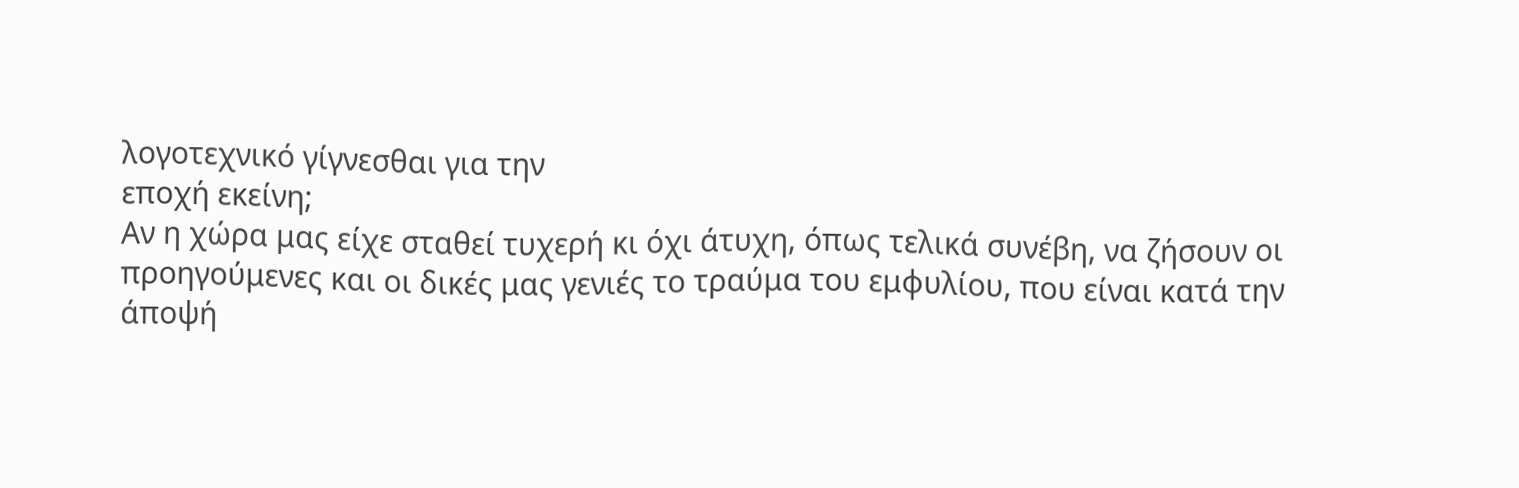λογοτεχνικό γίγνεσθαι για την
εποχή εκείνη;
Αν η χώρα μας είχε σταθεί τυχερή κι όχι άτυχη, όπως τελικά συνέβη, να ζήσουν οι
προηγούμενες και οι δικές μας γενιές το τραύμα του εμφυλίου, που είναι κατά την
άποψή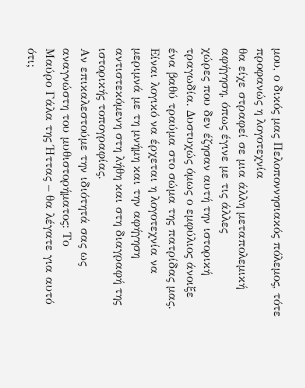μου, ο δικός μας Πελοποννησιακός πόλεμος, τότε προφανώς η λογοτεχνία
θα είχε στραφεί σε μια άλλη μεταπολεμική αφήγηση, όπως έγινε με τις άλλες
χώρες που δεν έζησαν αυτή την ιστορική τραγωδία. Δυστυχώς όμως ο εμφύλιος άνοιξε ένα βαθύ τραύμα στο σώμα της πατρίδας μας.
Είναι λογικό να έρχεται η λογοτεχνία να μεριμνά με τη μνήμη και την αφήγηση
αντιστεκόμενη στη λήθη και στη διαγραφή της ιστορικής τοπογραφίας.
Αν επικαλεστούμε την ιδιότητά σας ως αναγνώστη του μυθιστορήματος: Το
Μαύρο Γάλα της Ήττας – θα λέγατε για αυτό ότι;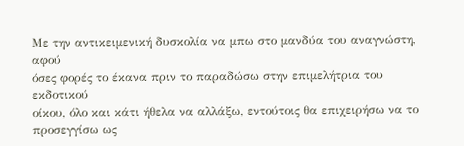Με την αντικειμενική δυσκολία να μπω στο μανδύα του αναγνώστη, αφού
όσες φορές το έκανα πριν το παραδώσω στην επιμελήτρια του εκδοτικού
οίκου, όλο και κάτι ήθελα να αλλάξω, εντούτοις θα επιχειρήσω να το
προσεγγίσω ως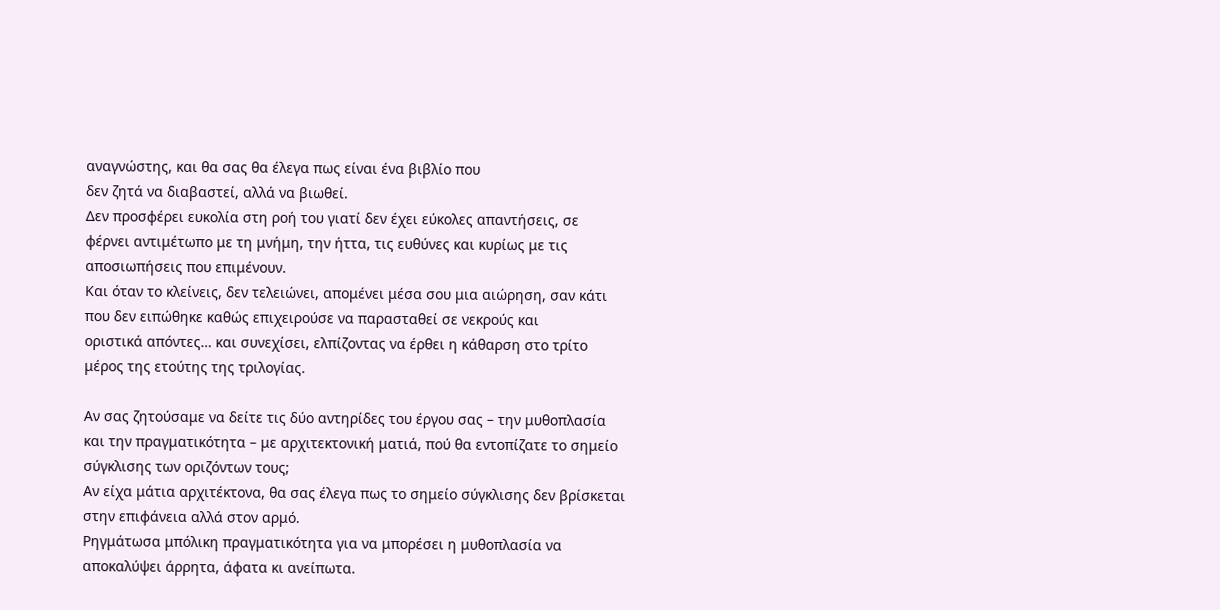αναγνώστης, και θα σας θα έλεγα πως είναι ένα βιβλίο που
δεν ζητά να διαβαστεί, αλλά να βιωθεί.
Δεν προσφέρει ευκολία στη ροή του γιατί δεν έχει εύκολες απαντήσεις, σε
φέρνει αντιμέτωπο με τη μνήμη, την ήττα, τις ευθύνες και κυρίως με τις
αποσιωπήσεις που επιμένουν.
Και όταν το κλείνεις, δεν τελειώνει, απομένει μέσα σου μια αιώρηση, σαν κάτι
που δεν ειπώθηκε καθώς επιχειρούσε να παρασταθεί σε νεκρούς και
οριστικά απόντες… και συνεχίσει, ελπίζοντας να έρθει η κάθαρση στο τρίτο
μέρος της ετούτης της τριλογίας.

Αν σας ζητούσαμε να δείτε τις δύο αντηρίδες του έργου σας – την μυθοπλασία
και την πραγματικότητα – με αρχιτεκτονική ματιά, πού θα εντοπίζατε το σημείο
σύγκλισης των οριζόντων τους;
Αν είχα μάτια αρχιτέκτονα, θα σας έλεγα πως το σημείο σύγκλισης δεν βρίσκεται
στην επιφάνεια αλλά στον αρμό.
Ρηγμάτωσα μπόλικη πραγματικότητα για να μπορέσει η μυθοπλασία να
αποκαλύψει άρρητα, άφατα κι ανείπωτα.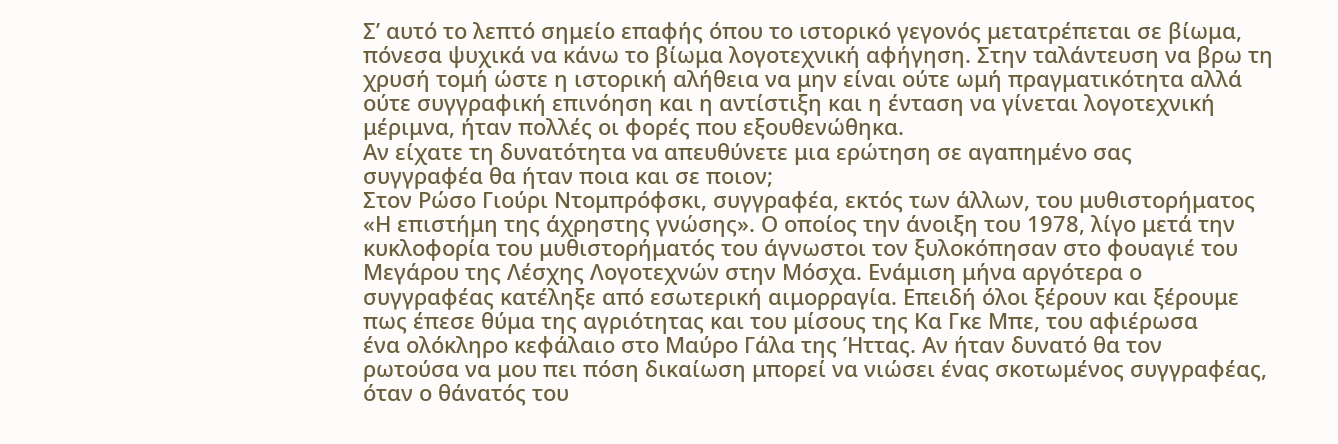Σ’ αυτό το λεπτό σημείο επαφής όπου το ιστορικό γεγονός μετατρέπεται σε βίωμα, πόνεσα ψυχικά να κάνω το βίωμα λογοτεχνική αφήγηση. Στην ταλάντευση να βρω τη χρυσή τομή ώστε η ιστορική αλήθεια να μην είναι ούτε ωμή πραγματικότητα αλλά ούτε συγγραφική επινόηση και η αντίστιξη και η ένταση να γίνεται λογοτεχνική μέριμνα, ήταν πολλές οι φορές που εξουθενώθηκα.
Αν είχατε τη δυνατότητα να απευθύνετε μια ερώτηση σε αγαπημένο σας
συγγραφέα θα ήταν ποια και σε ποιον;
Στον Ρώσο Γιούρι Ντομπρόφσκι, συγγραφέα, εκτός των άλλων, του μυθιστορήματος
«Η επιστήμη της άχρηστης γνώσης». Ο οποίος την άνοιξη του 1978, λίγο μετά την
κυκλοφορία του μυθιστορήματός του άγνωστοι τον ξυλοκόπησαν στο φουαγιέ του
Μεγάρου της Λέσχης Λογοτεχνών στην Μόσχα. Ενάμιση μήνα αργότερα ο
συγγραφέας κατέληξε από εσωτερική αιμορραγία. Επειδή όλοι ξέρουν και ξέρουμε
πως έπεσε θύμα της αγριότητας και του μίσους της Κα Γκε Μπε, του αφιέρωσα
ένα ολόκληρο κεφάλαιο στο Μαύρο Γάλα της Ήττας. Αν ήταν δυνατό θα τον
ρωτούσα να μου πει πόση δικαίωση μπορεί να νιώσει ένας σκοτωμένος συγγραφέας,
όταν ο θάνατός του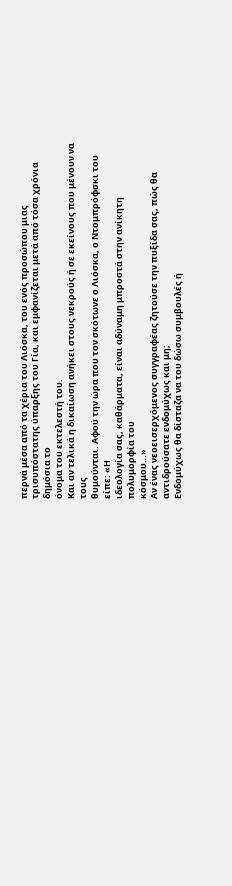περνά μέσα από τα χέρια του Λιόσκα, του ενός προσώπου μιας
τρισυπόστατης ύπαρξης του Γία, και εμφανίζεται μετά από τόσα χρόνια δημόσια το
όνομα του εκτελεστή του.
Και αν τελικά η δικαίωση ανήκει στους νεκρούς ή σε εκείνους που μένουν να τους
θυμούνται. Αφού την ώρα που τον σκότωνε ο Λιόσκα, ο Ντομπρόφσκι του είπε: «Η
ιδεολογία σας, καθάρματα, είναι αδύναμη μπροστά στην ανίκητη πολυμορφία του
κόσμου…»
Αν ένας νεοεισερχόμενος συγγραφέας ζητούσε την πυξίδα σας, πώς θα
αντιδρούσατε ενδομύχως και μη;
Ενδομύχως θα δίσταζα να του δώσω συμβουλές ή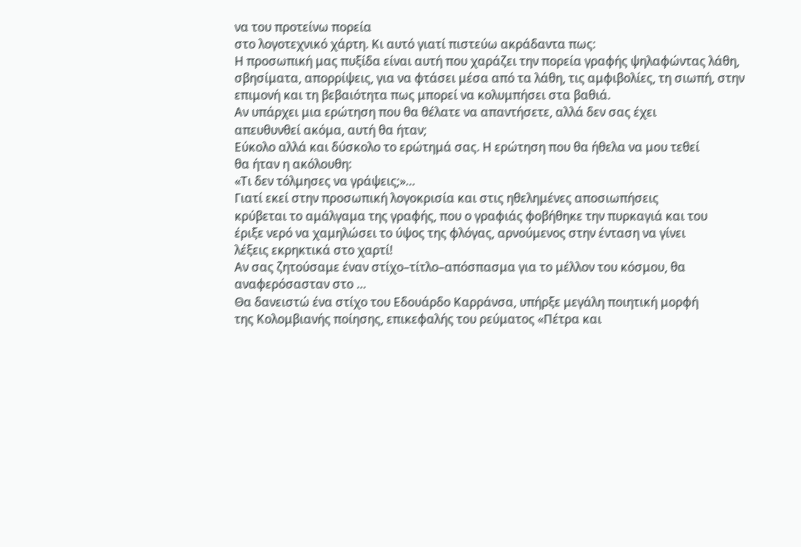να του προτείνω πορεία
στο λογοτεχνικό χάρτη. Κι αυτό γιατί πιστεύω ακράδαντα πως:
Η προσωπική μας πυξίδα είναι αυτή που χαράζει την πορεία γραφής ψηλαφώντας λάθη, σβησίματα, απορρίψεις, για να φτάσει μέσα από τα λάθη, τις αμφιβολίες, τη σιωπή, στην επιμονή και τη βεβαιότητα πως μπορεί να κολυμπήσει στα βαθιά.
Αν υπάρχει μια ερώτηση που θα θέλατε να απαντήσετε, αλλά δεν σας έχει
απευθυνθεί ακόμα, αυτή θα ήταν;
Εύκολο αλλά και δύσκολο το ερώτημά σας. Η ερώτηση που θα ήθελα να μου τεθεί
θα ήταν η ακόλουθη:
«Τι δεν τόλμησες να γράψεις;»…
Γιατί εκεί στην προσωπική λογοκρισία και στις ηθελημένες αποσιωπήσεις
κρύβεται το αμάλγαμα της γραφής, που ο γραφιάς φοβήθηκε την πυρκαγιά και του
έριξε νερό να χαμηλώσει το ύψος της φλόγας, αρνούμενος στην ένταση να γίνει
λέξεις εκρηκτικά στο χαρτί!
Αν σας ζητούσαμε έναν στίχο–τίτλο–απόσπασμα για το μέλλον του κόσμου, θα
αναφερόσασταν στο …
Θα δανειστώ ένα στίχο του Εδουάρδο Καρράνσα, υπήρξε μεγάλη ποιητική μορφή
της Κολομβιανής ποίησης, επικεφαλής του ρεύματος «Πέτρα και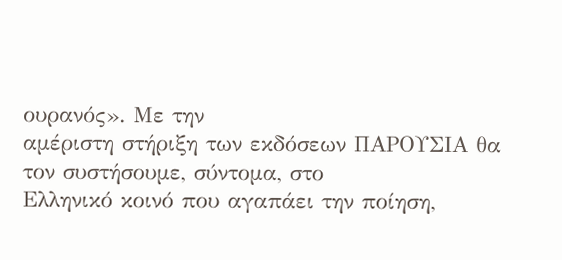ουρανός». Με την
αμέριστη στήριξη των εκδόσεων ΠΑΡΟΥΣΙΑ θα τον συστήσουμε, σύντομα, στο
Ελληνικό κοινό που αγαπάει την ποίηση,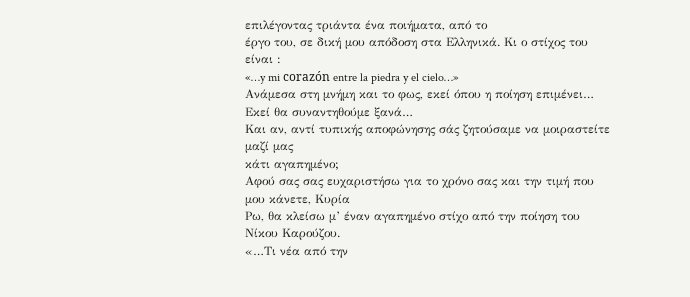επιλέγοντας τριάντα ένα ποιήματα, από το
έργο του, σε δική μου απόδοση στα Ελληνικά. Κι ο στίχος του είναι :
«…y mi corazón entre la piedra y el cielo…»
Ανάμεσα στη μνήμη και το φως, εκεί όπου η ποίηση επιμένει…
Εκεί θα συναντηθούμε ξανά…
Και αν, αντί τυπικής αποφώνησης σάς ζητούσαμε να μοιραστείτε μαζί μας
κάτι αγαπημένο;
Αφού σας σας ευχαριστήσω για το χρόνο σας και την τιμή που μου κάνετε, Κυρία
Ρω, θα κλείσω μ’ έναν αγαπημένο στίχο από την ποίηση του Νίκου Καρούζου.
«…Τι νέα από την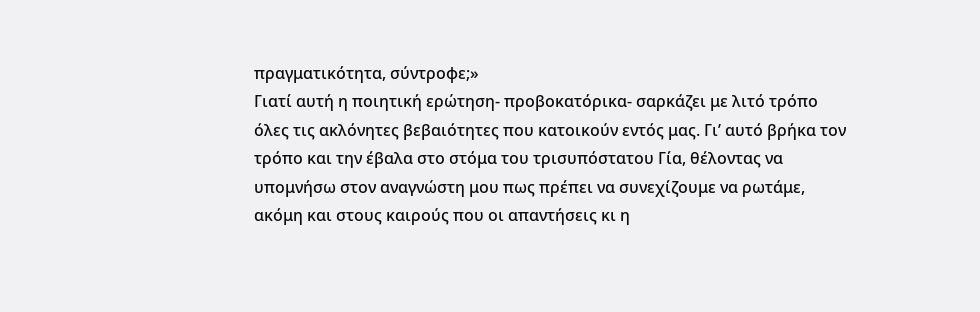πραγματικότητα, σύντροφε;»
Γιατί αυτή η ποιητική ερώτηση- προβοκατόρικα- σαρκάζει με λιτό τρόπο
όλες τις ακλόνητες βεβαιότητες που κατοικούν εντός μας. Γι’ αυτό βρήκα τον
τρόπο και την έβαλα στο στόμα του τρισυπόστατου Γία, θέλοντας να
υπομνήσω στον αναγνώστη μου πως πρέπει να συνεχίζουμε να ρωτάμε,
ακόμη και στους καιρούς που οι απαντήσεις κι η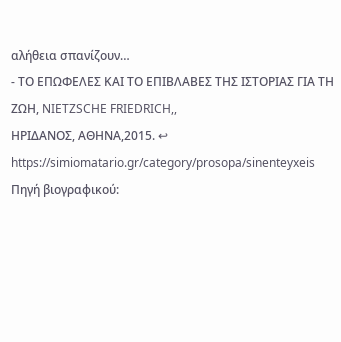αλήθεια σπανίζουν…
- ΤΟ ΕΠΩΦΕΛΕΣ ΚΑΙ ΤΟ ΕΠΙΒΛΑΒΕΣ ΤΗΣ ΙΣΤΟΡΙΑΣ ΓΙΑ ΤΗ ΖΩΗ, NIETZSCHE FRIEDRICH,,
ΗΡΙΔΑΝΟΣ, ΑΘΗΝΑ,2015. ↩
https://simiomatario.gr/category/prosopa/sinenteyxeis
Πηγή βιογραφικού: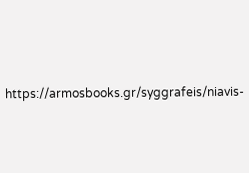https://armosbooks.gr/syggrafeis/niavis-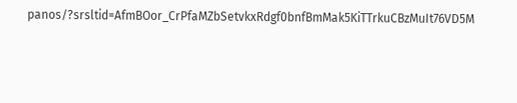panos/?srsltid=AfmBOor_CrPfaMZbSetvkxRdgf0bnfBmMak5KiTTrkuCBzMuIt76VD5M